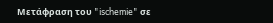Μετάφραση του "ischemie" σε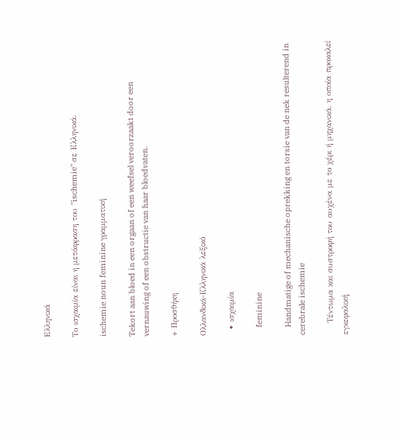Ελληνικά

Το ισχαιμία είναι η μετάφραση του "ischemie" σε Ελληνικά.

ischemie noun feminine γραμματική

Tekort aan bloed in een orgaan of een weefsel veroorzaakt door een vernauwing of een obstructie van haar bloedvaten.

+ Προσθήκη

Ολλανδικά-Ελληνικά λεξικό

  • ισχαιμία

    feminine

    Handmatige of mechanische oprekking en torsie van de nek resulterend in cerebrale ischemie

    Τέντωμα και συστροφή του αυχένα με το χέρι ή μηχανικά, η οποία προκαλεί εγκεφαλική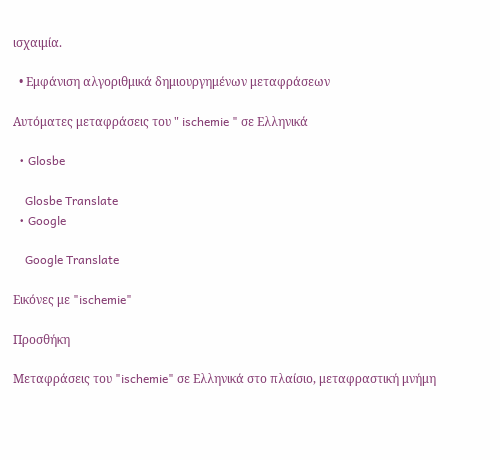ισχαιμία.

  • Εμφάνιση αλγοριθμικά δημιουργημένων μεταφράσεων

Αυτόματες μεταφράσεις του " ischemie " σε Ελληνικά

  • Glosbe

    Glosbe Translate
  • Google

    Google Translate

Εικόνες με "ischemie"

Προσθήκη

Μεταφράσεις του "ischemie" σε Ελληνικά στο πλαίσιο, μεταφραστική μνήμη